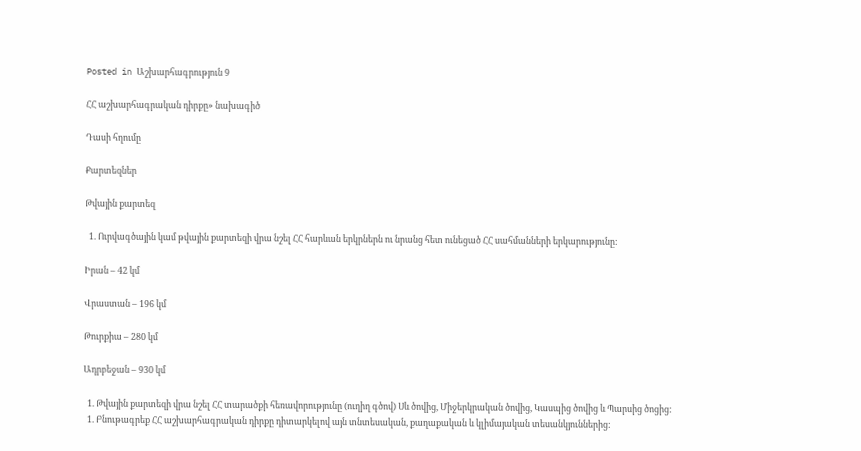Posted in Աշխարհագրություն 9

ՀՀ աշխարհագրական դիրքը» նախագիծ

Դասի հղումը

Քարտեզներ

Թվային քարտեզ

  1. Ուրվագծային կամ թվային քարտեզի վրա նշել ՀՀ հարևան երկրներն ու նրանց հետ ունեցած ՀՀ սահմանների երկարությունը:

Իրան – 42 կմ

Վրաստան – 196 կմ

Թուրքիա – 280 կմ

Ադրբեջան – 930 կմ

  1. Թվային քարտեզի վրա նշել ՀՀ տարածքի հեռավորությունը (ուղիղ գծով) Սև ծովից, Միջերկրական ծովից, Կասպից ծովից և Պարսից ծոցից:
  1. Բնութագրեք ՀՀ աշխարհագրական դիրքը դիտարկելով այն տնտեսական, քաղաքական և կլիմայական տեսանկյուններից: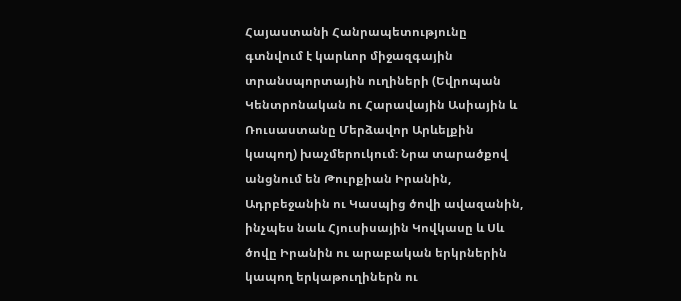Հայաստանի Հանրապետությունը գտնվում է կարևոր միջազգային տրանսպորտային ուղիների (Եվրոպան Կենտրոնական ու Հարավային Ասիային և Ռուսաստանը Մերձավոր Արևելքին կապող) խաչմերուկում։ Նրա տարածքով անցնում են Թուրքիան Իրանին, Ադրբեջանին ու Կասպից ծովի ավազանին, ինչպես նաև Հյուսիսային Կովկասը և Սև ծովը Իրանին ու արաբական երկրներին կապող երկաթուղիներն ու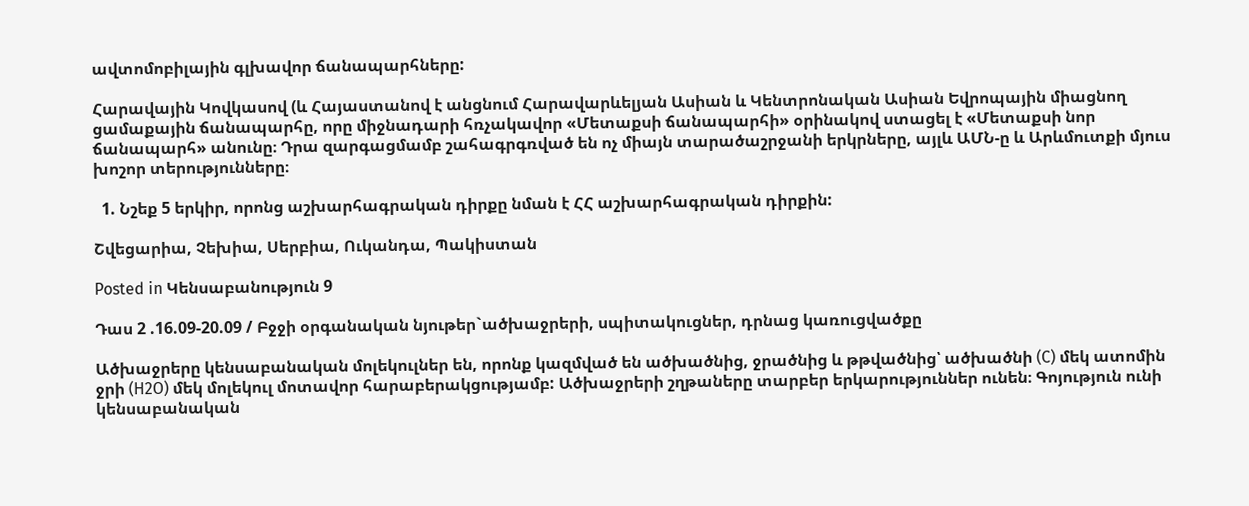ավտոմոբիլային գլխավոր ճանապարհները:

Հարավային Կովկասով (և Հայաստանով է անցնում Հարավարևելյան Ասիան և Կենտրոնական Ասիան Եվրոպային միացնող ցամաքային ճանապարհը, որը միջնադարի հռչակավոր «Մետաքսի ճանապարհի» օրինակով ստացել է «Մետաքսի նոր ճանապարհ» անունը։ Դրա զարգացմամբ շահագրգռված են ոչ միայն տարածաշրջանի երկրները, այլև ԱՄՆ-ը և Արևմուտքի մյուս խոշոր տերությունները։

  1. Նշեք 5 երկիր, որոնց աշխարհագրական դիրքը նման է ՀՀ աշխարհագրական դիրքին:

Շվեցարիա, Չեխիա, Սերբիա, Ուկանդա, Պակիստան

Posted in Կենսաբանություն 9

Դաս 2 .16.09-20.09 / Բջջի օրգանական նյութեր`ածխաջրերի, սպիտակուցներ, դրնաց կառուցվածքը

Ածխաջրերը կենսաբանական մոլեկուլներ են, որոնք կազմված են ածխածնից, ջրածնից և թթվածնից՝ ածխածնի (C) մեկ ատոմին ջրի (H2O) մեկ մոլեկուլ մոտավոր հարաբերակցությամբ: Ածխաջրերի շղթաները տարբեր երկարություններ ունեն։ Գոյություն ունի կենսաբանական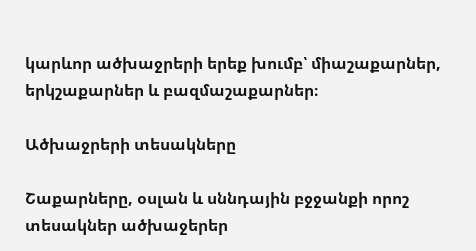կարևոր ածխաջրերի երեք խումբ՝ միաշաքարներ, երկշաքարներ և բազմաշաքարներ։

Ածխաջրերի տեսակները

Շաքարները, օսլան և սննդային բջջանքի որոշ տեսակներ ածխաջերեր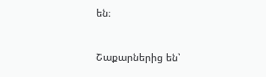են։

Շաքարներից են՝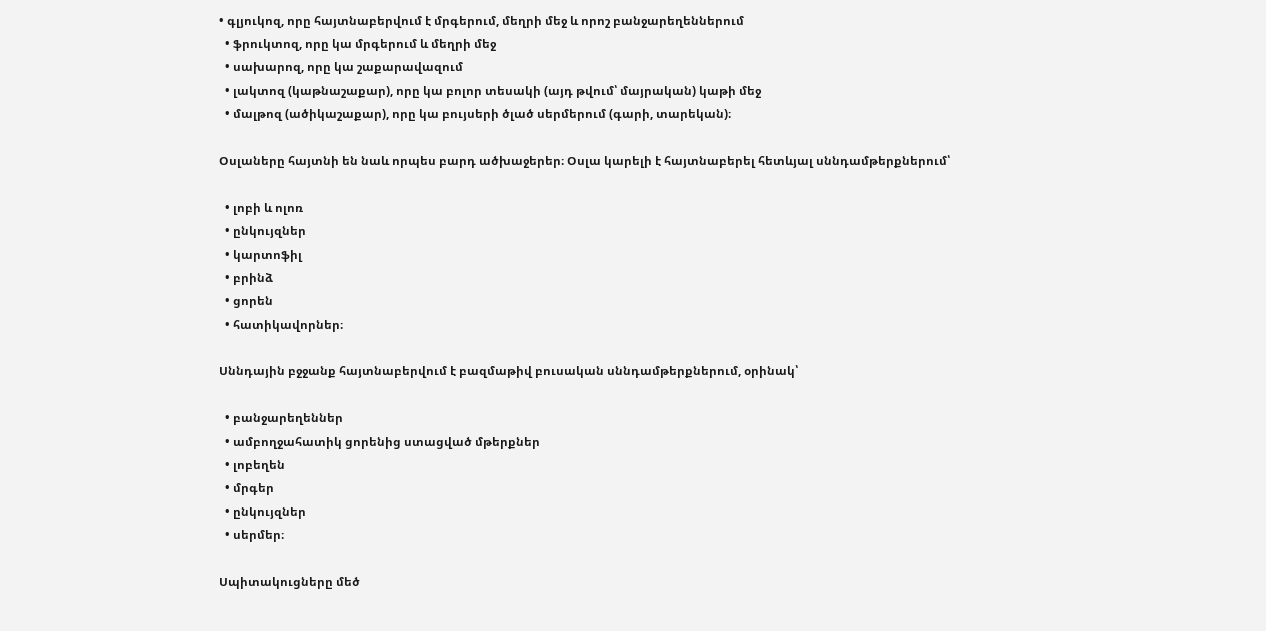• գլյուկոզ, որը հայտնաբերվում է մրգերում, մեղրի մեջ և որոշ բանջարեղեններում
  • ֆրուկտոզ, որը կա մրգերում և մեղրի մեջ
  • սախարոզ, որը կա շաքարավազում
  • լակտոզ (կաթնաշաքար), որը կա բոլոր տեսակի (այդ թվում՝ մայրական) կաթի մեջ
  • մալթոզ (ածիկաշաքար), որը կա բույսերի ծլած սերմերում (գարի, տարեկան)։

Օսլաները հայտնի են նաև որպես բարդ ածխաջերեր։ Օսլա կարելի է հայտնաբերել հետևյալ սննդամթերքներում՝

  • լոբի և ոլոռ
  • ընկույզներ
  • կարտոֆիլ
  • բրինձ
  • ցորեն
  • հատիկավորներ։

Սննդային բջջանք հայտնաբերվում է բազմաթիվ բուսական սննդամթերքներում, օրինակ՝

  • բանջարեղեններ
  • ամբողջահատիկ ցորենից ստացված մթերքներ
  • լոբեղեն
  • մրգեր
  • ընկույզներ
  • սերմեր։

Սպիտակուցները մեծ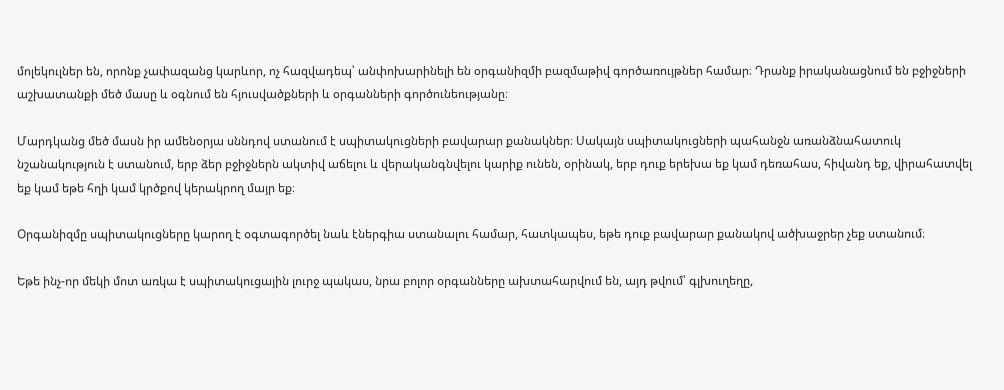մոլեկուլներ են, որոնք չափազանց կարևոր, ոչ հազվադեպ՝ անփոխարինելի են օրգանիզմի բազմաթիվ գործառույթներ համար։ Դրանք իրականացնում են բջիջների աշխատանքի մեծ մասը և օգնում են հյուսվածքների և օրգանների գործունեությանը։

Մարդկանց մեծ մասն իր ամենօրյա սննդով ստանում է սպիտակուցների բավարար քանակներ։ Սակայն սպիտակուցների պահանջն առանձնահատուկ նշանակություն է ստանում, երբ ձեր բջիջներն ակտիվ աճելու և վերականգնվելու կարիք ունեն, օրինակ, երբ դուք երեխա եք կամ դեռահաս, հիվանդ եք, վիրահատվել եք կամ եթե հղի կամ կրծքով կերակրող մայր եք։

Օրգանիզմը սպիտակուցները կարող է օգտագործել նաև էներգիա ստանալու համար, հատկապես, եթե դուք բավարար քանակով ածխաջրեր չեք ստանում։

Եթե ինչ-որ մեկի մոտ առկա է սպիտակուցային լուրջ պակաս, նրա բոլոր օրգանները ախտահարվում են, այդ թվում՝ գլխուղեղը,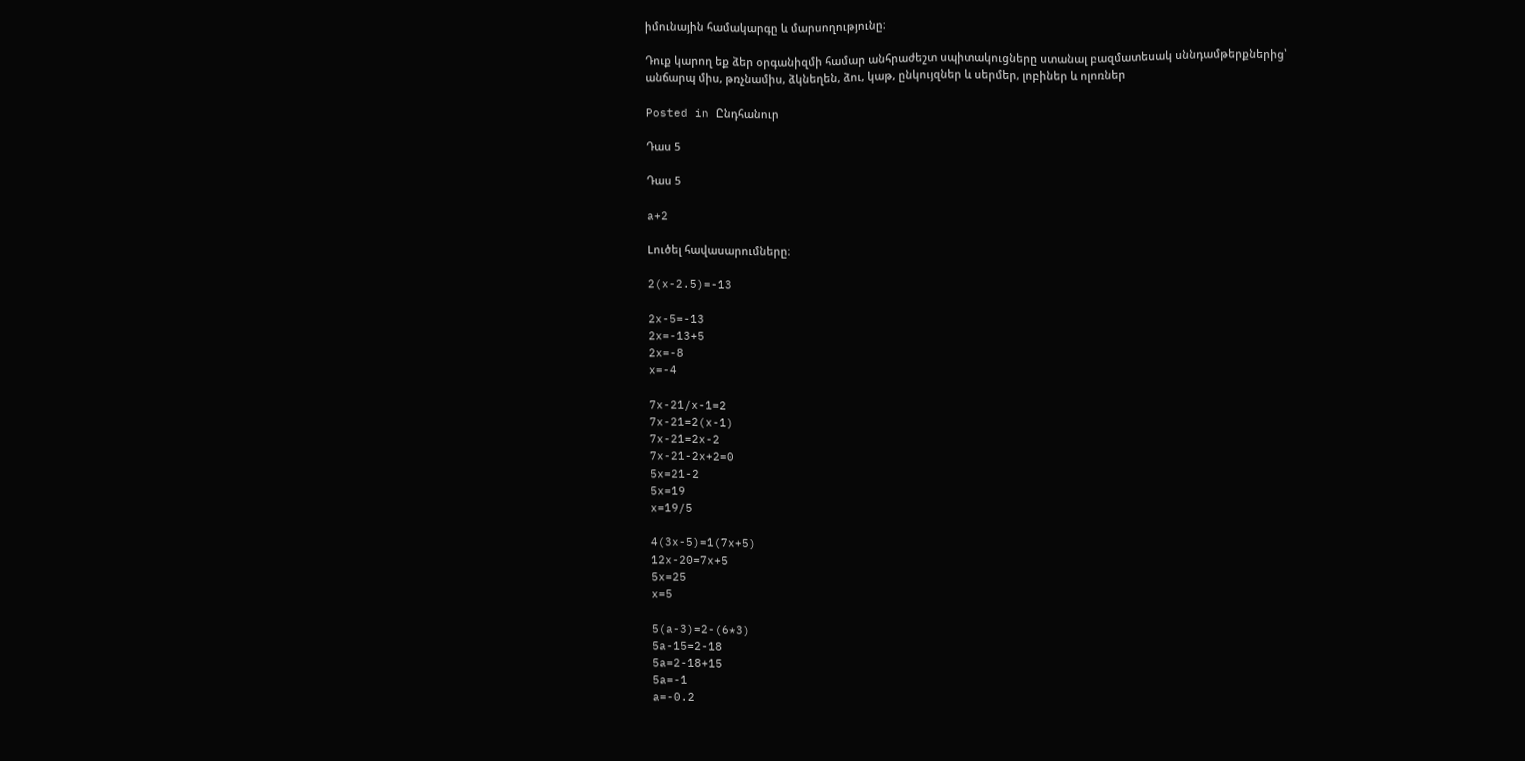իմունային համակարգը և մարսողությունը։

Դուք կարող եք ձեր օրգանիզմի համար անհրաժեշտ սպիտակուցները ստանալ բազմատեսակ սննդամթերքներից՝ անճարպ միս, թռչնամիս, ձկնեղեն, ձու, կաթ, ընկույզներ և սերմեր, լոբիներ և ոլոռներ

Posted in Ընդհանուր

Դաս 5

Դաս 5

a+2

Lուծել հավասարումները։

2(x-2.5)=-13

2x-5=-13
2x=-13+5
2x=-8
x=-4

7x-21/x-1=2
7x-21=2(x-1)
7x-21=2x-2
7x-21-2x+2=0
5x=21-2
5x=19
x=19/5

4(3x-5)=1(7x+5)
12x-20=7x+5
5x=25
x=5

5(a-3)=2-(6*3)
5a-15=2-18
5a=2-18+15
5a=-1
a=-0.2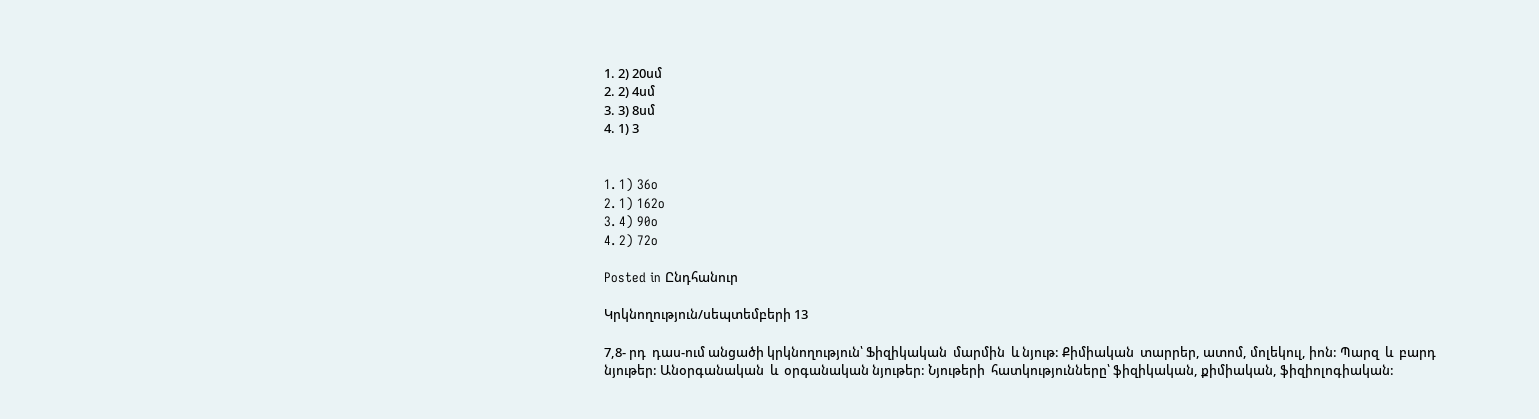1. 2) 20սմ
2. 2) 4սմ
3. 3) 8սմ
4. 1) 3


1. 1) 36o
2. 1) 162o
3. 4) 90o
4. 2) 72o

Posted in Ընդհանուր

Կրկնողություն/սեպտեմբերի 13

7,8- րդ  դաս-ում անցածի կրկնողություն՝ Ֆիզիկական  մարմին  և նյութ: Քիմիական  տարրեր, ատոմ, մոլեկուլ, իոն: Պարզ  և  բարդ  նյութեր: Անօրգանական  և  օրգանական նյութեր: Նյութերի  հատկությունները՝ ֆիզիկական, քիմիական, ֆիզիոլոգիական: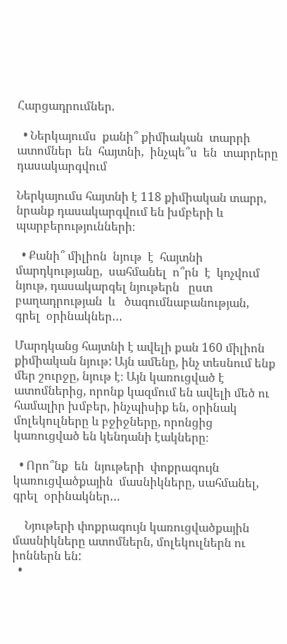Հարցադրումներ.

  • Ներկայումս  քանի՞ քիմիական  տարրի  ատոմներ  են  հայտնի,  ինչպե՞ս  են  տարրերը  դասակարգվում

Ներկայումս հայտնի է 118 քիմիական տարր, նրանք դասակարգվում են խմբերի և պարբերությունների։

  • Քանի՞ միլիոն  նյութ  է  հայտնի  մարդկությանը,  սահմանել  ո՞րն  է  կոչվում  նյութ, դասակարգել նյութերն   ըստ  բաղադրության  և   ծագումնաբանության,  գրել  օրինակներ…

Մարդկանց հայտնի է ավելի քան 160 միլիոն քիմիական նյութ: Այն ամենը, ինչ տեսնում ենք մեր շուրջը, նյութ է։ Այն կառուցված է ատոմներից, որոնք կազմում են ավելի մեծ ու համալիր խմբեր, ինչպիսիք են, օրինակ մոլեկուլները և բջիջները, որոնցից կառուցված են կենդանի էակները։

  • Որո՞նք  են  նյութերի  փոքրագույն  կառուցվածքային  մասնիկները, սահմանել, գրել  օրինակներ…

    Նյութերի փոքրագույն կառուցվածքային մասնիկները ատոմներն, մոլեկուլներն ու իոններն են:
  •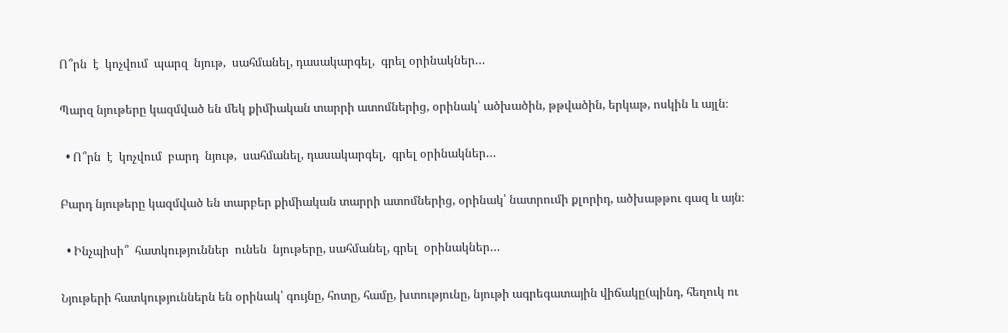Ո՞րն  է  կոչվում  պարզ  նյութ,  սահմանել, դասակարգել,  գրել օրինակներ…

Պարզ նյութերը կազմված են մեկ քիմիական տարրի ատոմներից, օրինակ՝ ածխածին, թթվածին, երկաթ, ոսկին և այլն։

  • Ո՞րն  է  կոչվում  բարդ  նյութ,  սահմանել, դասակարգել,  գրել օրինակներ…

Բարդ նյութերը կազմված են տարբեր քիմիական տարրի ատոմներից, օրինակ՝ նատրումի քլորիդ, ածխաթթու գազ և այն։

  • Ինչպիսի՞  հատկություններ  ունեն  նյութերը, սահմանել, գրել  օրինակներ…

Նյութերի հատկություններն են օրինակ՝ գույնը, հոտը, համը, խտությունը, նյութի ագրեգատային վիճակը(պինդ, հեղուկ ու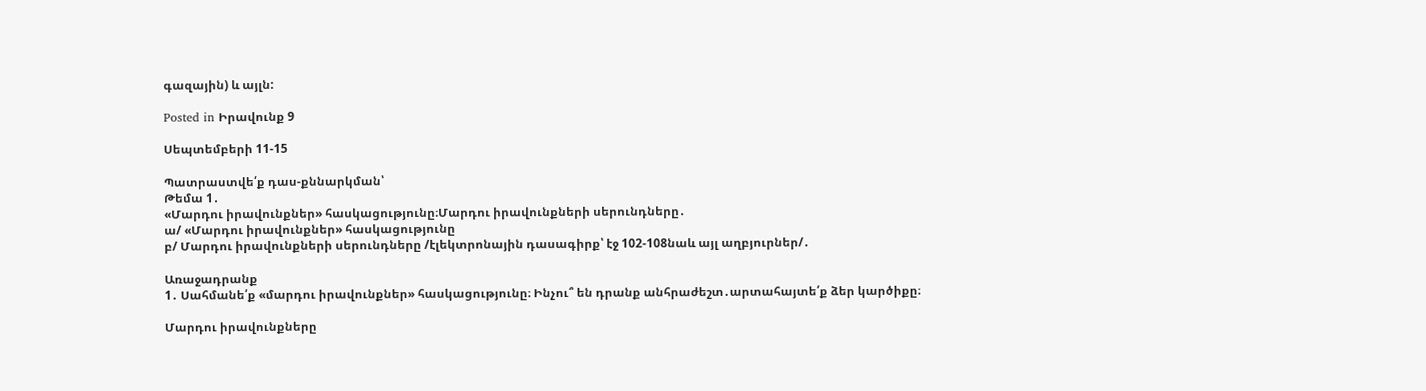գազային) և այլն:

Posted in Իրավունք 9

Սեպտեմբերի 11-15

Պատրաստվե՛ք դաս-քննարկման՝
Թեմա 1․
«Մարդու իրավունքներ» հասկացությունը։Մարդու իրավունքների սերունդները․
ա/ «Մարդու իրավունքներ» հասկացությունը
բ/ Մարդու իրավունքների սերունդները /էլեկտրոնային դասագիրք՝ էջ 102-108նաև այլ աղբյուրներ/․

Առաջադրանք
1․ Սահմանե՛ք «մարդու իրավունքներ» հասկացությունը։ Ինչու՞ են դրանք անհրաժեշտ․արտահայտե՛ք ձեր կարծիքը։

Մարդու իրավունքները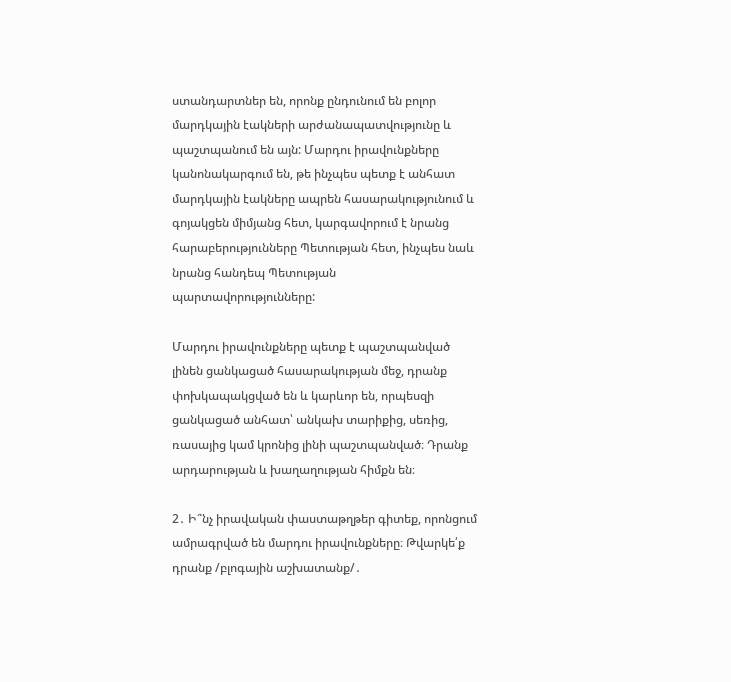ստանդարտներ են, որոնք ընդունում են բոլոր մարդկային էակների արժանապատվությունը և պաշտպանում են այն: Մարդու իրավունքները կանոնակարգում են, թե ինչպես պետք է անհատ մարդկային էակները ապրեն հասարակությունում և գոյակցեն միմյանց հետ, կարգավորում է նրանց հարաբերությունները Պետության հետ, ինչպես նաև նրանց հանդեպ Պետության պարտավորությունները:

Մարդու իրավունքները պետք է պաշտպանված լինեն ցանկացած հասարակության մեջ, դրանք փոխկապակցված են և կարևոր են, որպեսզի ցանկացած անհատ՝ անկախ տարիքից, սեռից, ռասայից կամ կրոնից լինի պաշտպանված։ Դրանք արդարության և խաղաղության հիմքն են։

2․ Ի՞նչ իրավական փաստաթղթեր գիտեք, որոնցում ամրագրված են մարդու իրավունքները։ Թվարկե՛ք դրանք /բլոգային աշխատանք/․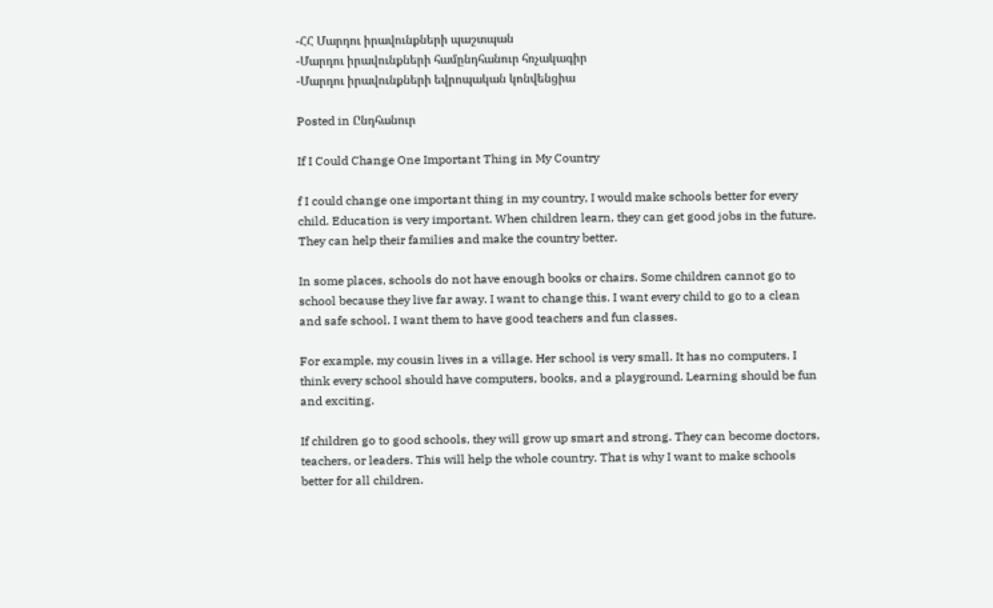-ՀՀ Մարդու իրավունքների պաշտպան
-Մարդու իրավունքների համընդհանուր հռչակագիր
-Մարդու իրավունքների եվրոպական կոնվենցիա

Posted in Ընդհանուր

If I Could Change One Important Thing in My Country

f I could change one important thing in my country, I would make schools better for every child. Education is very important. When children learn, they can get good jobs in the future. They can help their families and make the country better.

In some places, schools do not have enough books or chairs. Some children cannot go to school because they live far away. I want to change this. I want every child to go to a clean and safe school. I want them to have good teachers and fun classes.

For example, my cousin lives in a village. Her school is very small. It has no computers. I think every school should have computers, books, and a playground. Learning should be fun and exciting.

If children go to good schools, they will grow up smart and strong. They can become doctors, teachers, or leaders. This will help the whole country. That is why I want to make schools better for all children.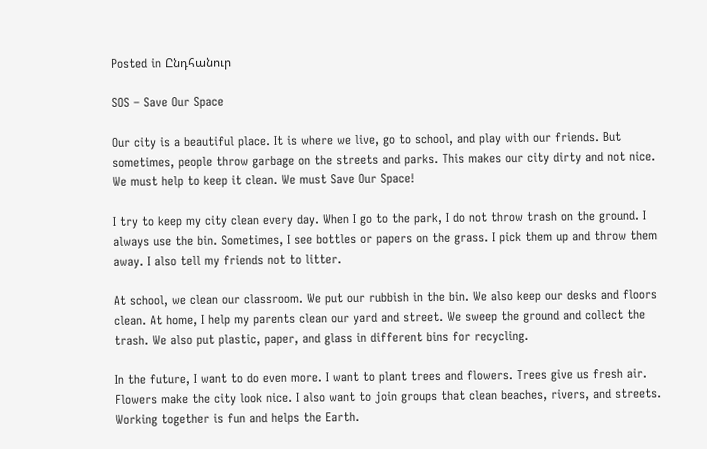Posted in Ընդհանուր

SOS – Save Our Space

Our city is a beautiful place. It is where we live, go to school, and play with our friends. But sometimes, people throw garbage on the streets and parks. This makes our city dirty and not nice. We must help to keep it clean. We must Save Our Space!

I try to keep my city clean every day. When I go to the park, I do not throw trash on the ground. I always use the bin. Sometimes, I see bottles or papers on the grass. I pick them up and throw them away. I also tell my friends not to litter.

At school, we clean our classroom. We put our rubbish in the bin. We also keep our desks and floors clean. At home, I help my parents clean our yard and street. We sweep the ground and collect the trash. We also put plastic, paper, and glass in different bins for recycling.

In the future, I want to do even more. I want to plant trees and flowers. Trees give us fresh air. Flowers make the city look nice. I also want to join groups that clean beaches, rivers, and streets. Working together is fun and helps the Earth.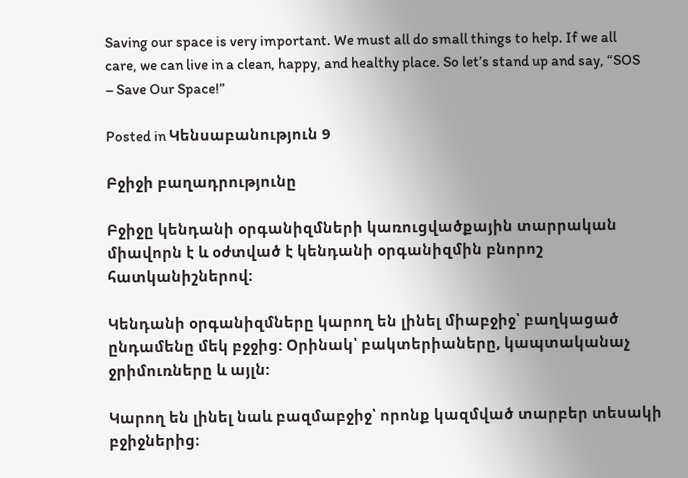Saving our space is very important. We must all do small things to help. If we all care, we can live in a clean, happy, and healthy place. So let’s stand up and say, “SOS – Save Our Space!”

Posted in Կենսաբանություն 9

Բջիջի բաղադրությունը

Բջիջը կենդանի օրգանիզմների կառուցվածքային տարրական միավորն է և օժտված է կենդանի օրգանիզմին բնորոշ հատկանիշներով։

Կենդանի օրգանիզմները կարող են լինել միաբջիջ՝ բաղկացած ընդամենը մեկ բջջից: Օրինակ՝ բակտերիաները, կապտականաչ ջրիմուռները և այլն:

Կարող են լինել նաև բազմաբջիջ՝ որոնք կազմված տարբեր տեսակի բջիջներից։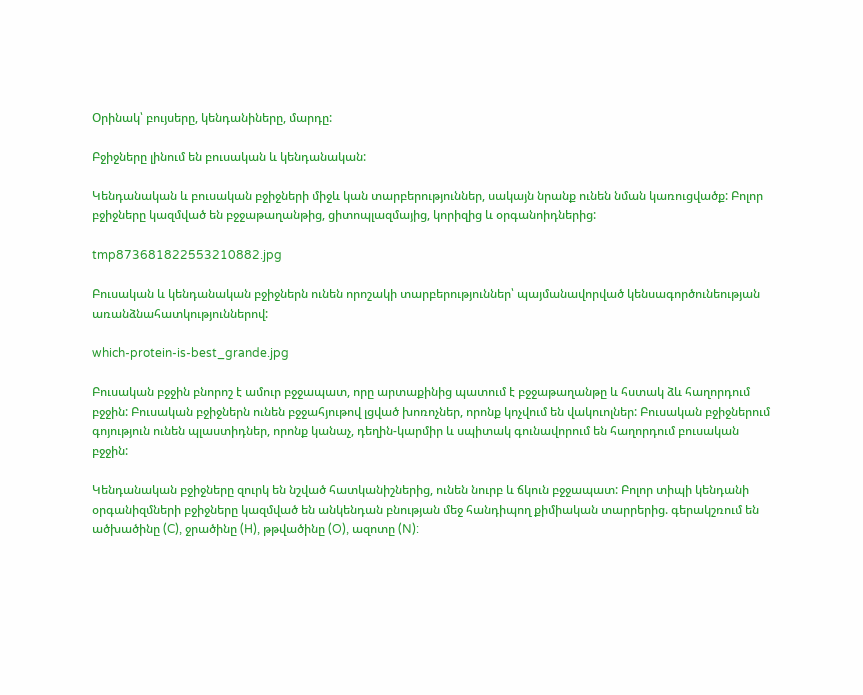Օրինակ՝ բույսերը, կենդանիները, մարդը:

Բջիջները լինում են բուսական և կենդանական:

Կենդանական և բուսական բջիջների միջև կան տարբերություններ, սակայն նրանք ունեն նման կառուցվածք: Բոլոր բջիջները կազմված են բջջաթաղանթից, ցիտոպլազմայից, կորիզից և օրգանոիդներից:

tmp873681822553210882.jpg

Բուսական և կենդանական բջիջներն ունեն որոշակի տարբերություններ՝ պայմանավորված կենսագործունեության առանձնահատկություններով:

which-protein-is-best_grande.jpg

Բուսական բջջին բնորոշ է ամուր բջջապատ, որը արտաքինից պատում է բջջաթաղանթը և հստակ ձև հաղորդում բջջին: Բուսական բջիջներն ունեն բջջահյութով լցված խոռոչներ, որոնք կոչվում են վակուոլներ: Բուսական բջիջներում գոյություն ունեն պլաստիդներ, որոնք կանաչ, դեղին-կարմիր և սպիտակ գունավորում են հաղորդում բուսական բջջին:

Կենդանական բջիջները զուրկ են նշված հատկանիշներից, ունեն նուրբ և ճկուն բջջապատ: Բոլոր տիպի կենդանի օրգանիզմների բջիջները կազմված են անկենդան բնության մեջ հանդիպող քիմիական տարրերից. գերակշռում են ածխածինը (C), ջրածինը (H), թթվածինը (O), ազոտը (N):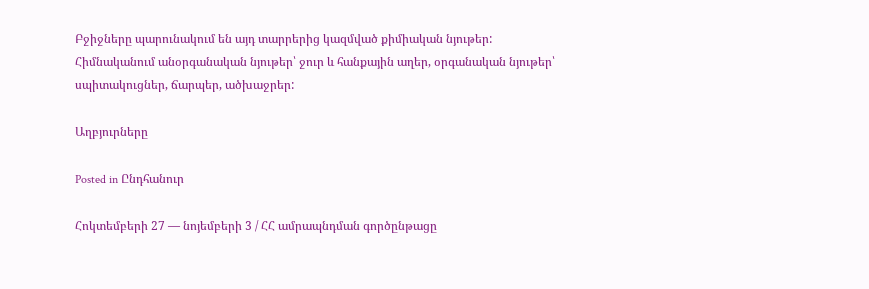Բջիջները պարունակում են այդ տարրերից կազմված քիմիական նյութեր: Հիմնականում անօրգանական նյութեր՝ ջուր և հանքային աղեր, օրգանական նյութեր՝ սպիտակուցներ, ճարպեր, ածխաջրեր:

Աղբյուրները

Posted in Ընդհանուր

Հոկտեմբերի 27 — նոյեմբերի 3 / ՀՀ ամրապնդման գործընթացը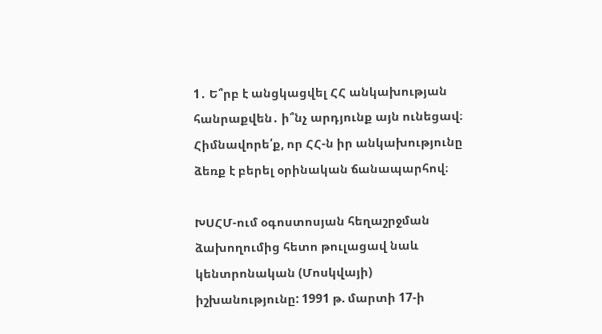1․ Ե՞րբ է անցկացվել ՀՀ անկախության հանրաքվեն․ ի՞նչ արդյունք այն ունեցավ։ Հիմնավորե՛ք, որ ՀՀ-ն իր անկախությունը ձեռք է բերել օրինական ճանապարհով։

ԽՍՀՄ-ում օգոստոսյան հեղաշրջման ձախողումից հետո թուլացավ նաև կենտրոնական (Մոսկվայի) իշխանությունը: 1991 թ. մարտի 17-ի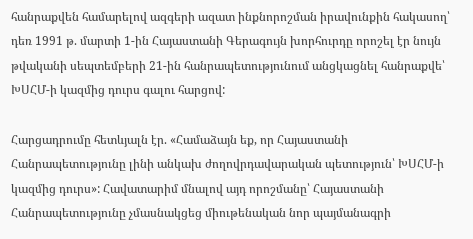հանրաքվեն համարելով ազգերի ազատ ինքնորոշման իրավունքին հակասող՝ դեռ 1991 թ. մարտի 1-ին Հայաստանի Գերագույն խորհուրդը որոշել էր նույն թվականի սեպտեմբերի 21-ին հանրապետությունում անցկացնել հանրաքվե՝ ԽՍՀՄ-ի կազմից դուրս գալու հարցով:

Հարցադրումը հետևյալն էր. «Համաձայն եք, որ Հայաստանի Հանրապետությունը լինի անկախ ժողովրդավարական պետություն՝ ԽՍՀՄ-ի կազմից դուրս»: Հավատարիմ մնալով այդ որոշմանը՝ Հայաստանի Հանրապետությունը չմասնակցեց միութենական նոր պայմանագրի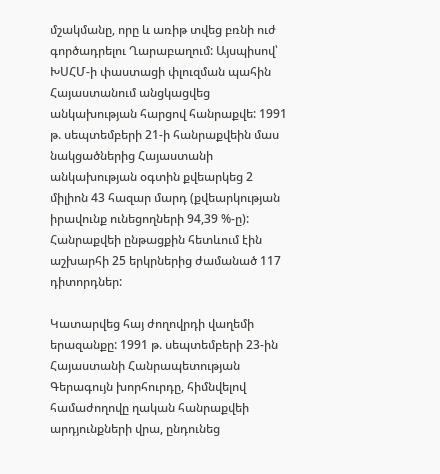մշակմանը, որը և առիթ տվեց բռնի ուժ գործադրելու Ղարաբաղում: Այսպիսով՝ ԽՍՀՄ-ի փաստացի փլուզման պահին Հայաստանում անցկացվեց անկախության հարցով հանրաքվե: 1991 թ. սեպտեմբերի 21-ի հանրաքվեին մաս նակցածներից Հայաստանի անկախության օգտին քվեարկեց 2 միլիոն 43 հազար մարդ (քվեարկության իրավունք ունեցողների 94,39 %-ը): Հանրաքվեի ընթացքին հետևում էին աշխարհի 25 երկրներից ժամանած 117 դիտորդներ:

Կատարվեց հայ ժողովրդի վաղեմի երազանքը: 1991 թ. սեպտեմբերի 23-ին Հայաստանի Հանրապետության Գերագույն խորհուրդը, հիմնվելով համաժողովը ղական հանրաքվեի արդյունքների վրա, ընդունեց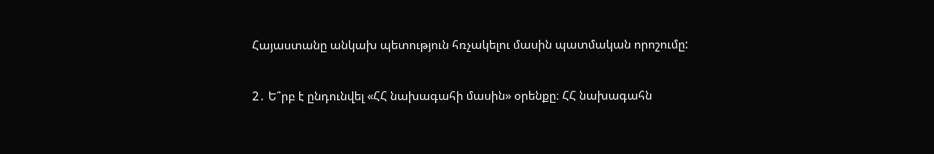Հայաստանը անկախ պետություն հռչակելու մասին պատմական որոշումը:

2․ Ե՞րբ է ընդունվել «ՀՀ նախագահի մասին» օրենքը։ ՀՀ նախագահն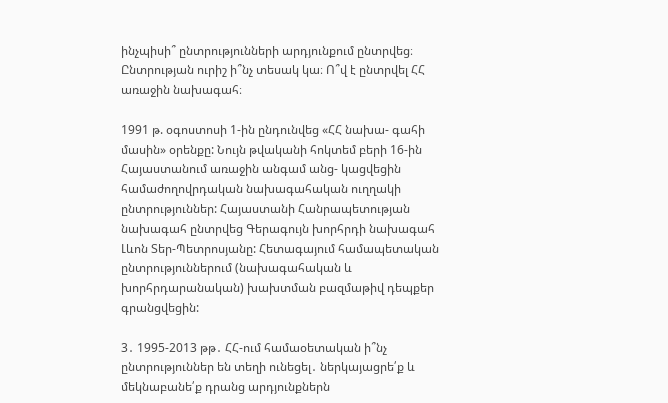ինչպիսի՞ ընտրությունների արդյունքում ընտրվեց։ Ընտրության ուրիշ ի՞նչ տեսակ կա։ Ո՞վ է ընտրվել ՀՀ առաջին նախագահ։

1991 թ. օգոստոսի 1-ին ընդունվեց «ՀՀ նախա- գահի մասին» օրենքը: Նույն թվականի հոկտեմ բերի 16-ին Հայաստանում առաջին անգամ անց- կացվեցին համաժողովրդական նախագահական ուղղակի ընտրություններ: Հայաստանի Հանրապետության նախագահ ընտրվեց Գերագույն խորհրդի նախագահ Լևոն Տեր-Պետրոսյանը: Հետագայում համապետական ընտրություններում (նախագահական և խորհրդարանական) խախտման բազմաթիվ դեպքեր գրանցվեցին:

3․ 1995-2013 թթ․ ՀՀ-ում համաօետական ի՞նչ ընտրություններ են տեղի ունեցել․ ներկայացրե՛ք և մեկնաբանե՛ք դրանց արդյունքներն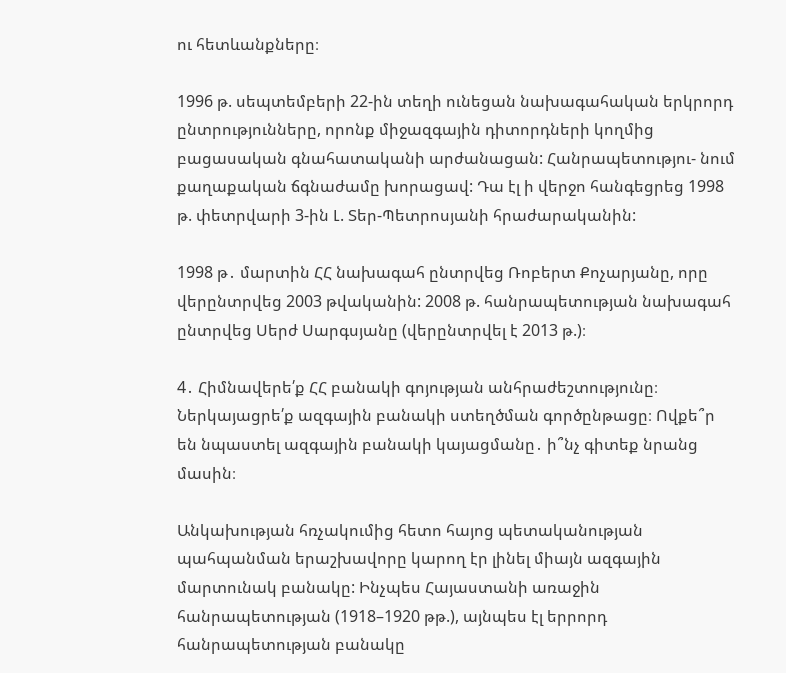ու հետևանքները։

1996 թ. սեպտեմբերի 22-ին տեղի ունեցան նախագահական երկրորդ ընտրությունները, որոնք միջազգային դիտորդների կողմից բացասական գնահատականի արժանացան: Հանրապետությու- նում քաղաքական ճգնաժամը խորացավ: Դա էլ ի վերջո հանգեցրեց 1998 թ. փետրվարի 3-ին Լ. Տեր-Պետրոսյանի հրաժարականին:

1998 թ․ մարտին ՀՀ նախագահ ընտրվեց Ռոբերտ Քոչարյանը, որը վերընտրվեց 2003 թվականին: 2008 թ. հանրապետության նախագահ ընտրվեց Սերժ Սարգսյանը (վերընտրվել է 2013 թ.)։

4․ Հիմնավերե՛ք ՀՀ բանակի գոյության անհրաժեշտությունը։ Ներկայացրե՛ք ազգային բանակի ստեղծման գործընթացը։ Ովքե՞ր են նպաստել ազգային բանակի կայացմանը․ ի՞նչ գիտեք նրանց մասին։

Անկախության հռչակումից հետո հայոց պետականության պահպանման երաշխավորը կարող էր լինել միայն ազգային մարտունակ բանակը: Ինչպես Հայաստանի առաջին հանրապետության (1918–1920 թթ.), այնպես էլ երրորդ հանրապետության բանակը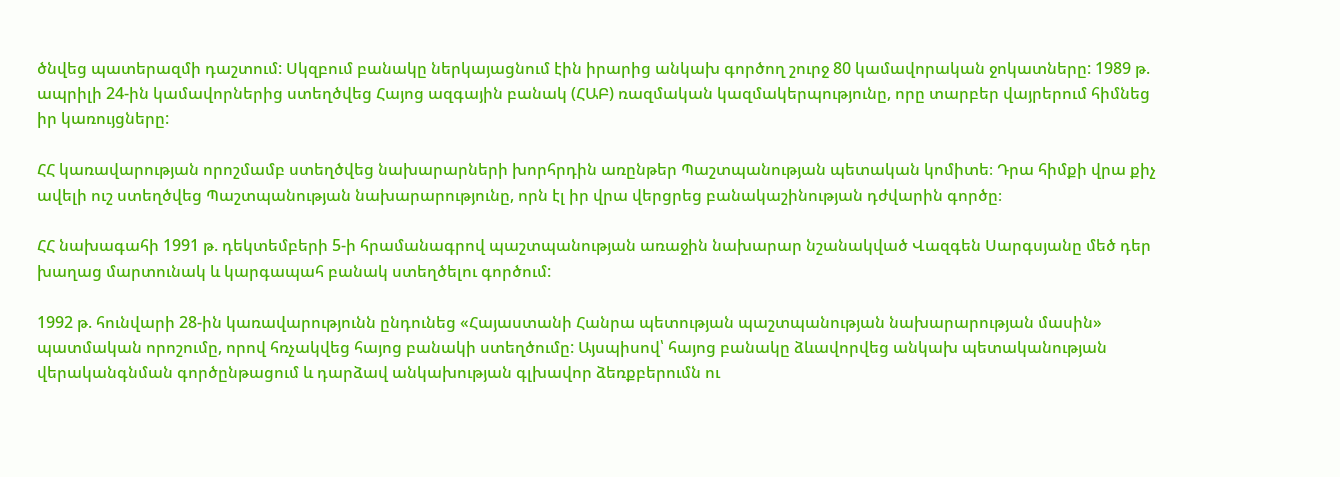ծնվեց պատերազմի դաշտում: Սկզբում բանակը ներկայացնում էին իրարից անկախ գործող շուրջ 80 կամավորական ջոկատները: 1989 թ. ապրիլի 24-ին կամավորներից ստեղծվեց Հայոց ազգային բանակ (ՀԱԲ) ռազմական կազմակերպությունը, որը տարբեր վայրերում հիմնեց իր կառույցները:

ՀՀ կառավարության որոշմամբ ստեղծվեց նախարարների խորհրդին առընթեր Պաշտպանության պետական կոմիտե։ Դրա հիմքի վրա քիչ ավելի ուշ ստեղծվեց Պաշտպանության նախարարությունը, որն էլ իր վրա վերցրեց բանակաշինության դժվարին գործը։

ՀՀ նախագահի 1991 թ. դեկտեմբերի 5-ի հրամանագրով պաշտպանության առաջին նախարար նշանակված Վազգեն Սարգսյանը մեծ դեր խաղաց մարտունակ և կարգապահ բանակ ստեղծելու գործում:

1992 թ. հունվարի 28-ին կառավարությունն ընդունեց «Հայաստանի Հանրա պետության պաշտպանության նախարարության մասին» պատմական որոշումը, որով հռչակվեց հայոց բանակի ստեղծումը: Այսպիսով՝ հայոց բանակը ձևավորվեց անկախ պետականության վերականգնման գործընթացում և դարձավ անկախության գլխավոր ձեռքբերումն ու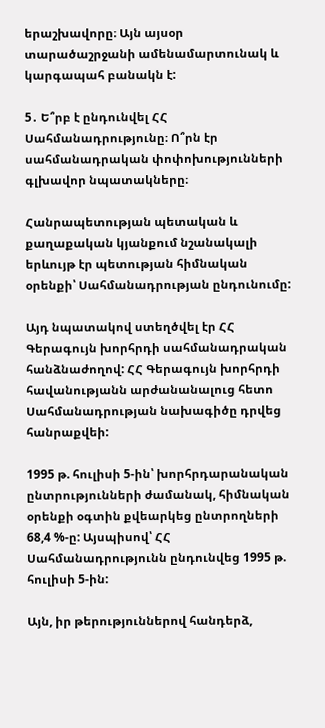երաշխավորը։ Այն այսօր տարածաշրջանի ամենամարտունակ և կարգապահ բանակն է:

5․ Ե՞րբ է ընդունվել ՀՀ Սահմանադրությունը։ Ո՞րն էր սահմանադրական փոփոխությունների գլխավոր նպատակները։

Հանրապետության պետական և քաղաքական կյանքում նշանակալի երևույթ էր պետության հիմնական օրենքի՝ Սահմանադրության ընդունումը:

Այդ նպատակով ստեղծվել էր ՀՀ Գերագույն խորհրդի սահմանադրական հանձնաժողով: ՀՀ Գերագույն խորհրդի հավանությանն արժանանալուց հետո Սահմանադրության նախագիծը դրվեց հանրաքվեի:

1995 թ. հուլիսի 5-ին՝ խորհրդարանական ընտրությունների ժամանակ, հիմնական օրենքի օգտին քվեարկեց ընտրողների 68,4 %-ը: Այսպիսով՝ ՀՀ Սահմանադրությունն ընդունվեց 1995 թ. հուլիսի 5-ին:

Այն, իր թերություններով հանդերձ,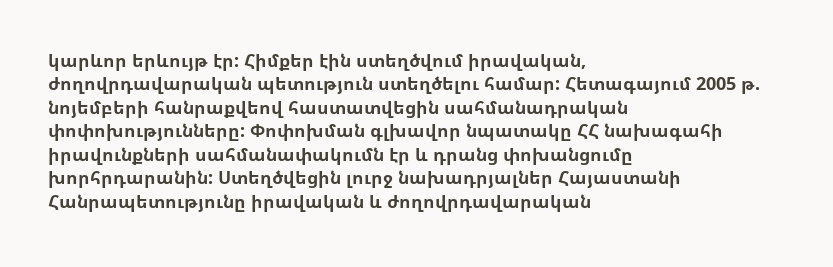կարևոր երևույթ էր: Հիմքեր էին ստեղծվում իրավական, ժողովրդավարական պետություն ստեղծելու համար: Հետագայում 2005 թ. նոյեմբերի հանրաքվեով հաստատվեցին սահմանադրական փոփոխությունները: Փոփոխման գլխավոր նպատակը ՀՀ նախագահի իրավունքների սահմանափակումն էր և դրանց փոխանցումը խորհրդարանին: Ստեղծվեցին լուրջ նախադրյալներ Հայաստանի Հանրապետությունը իրավական և ժողովրդավարական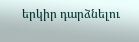երկիր դարձնելու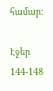համար:

Էջեր 144-148